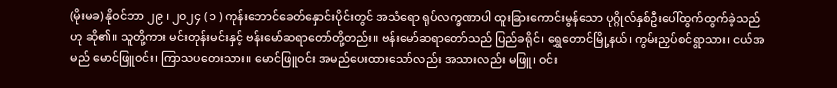(မိုးမခ) နိုဝင်ဘာ ၂၉ ၊ ၂၀၂၄ ( ၁ ) ကုန်းဘောင်ခေတ်နှောင်းပိုင်းတွင် အသံရော ရုပ်လက္ခဏာပါ ထူးခြားကောင်းမွန်သော ပုဂ္ဂိုလ်နှစ်ဦးပေါ်ထွက်ထွက်ခဲ့သည်ဟု ဆို၏။ သူတို့ကား မင်းတုန်းမင်းနှင့် ဗန်းမော်ဆရာတော်တို့တည်း။ ဗန်းမော်ဆရာတော်သည် ပြည်ခရိုင်၊ ရွှေတောင်မြို့နယ်၊ ကွမ်းညှပ်စင်ရွာသား၊ ငယ်အမည် မောင်ဖြူဝင်း၊ ကြာသပတေးသား။ မောင်ဖြူဝင်း အမည်ပေးထားသော်လည်း အသားလည်း မဖြူ၊ ဝင်း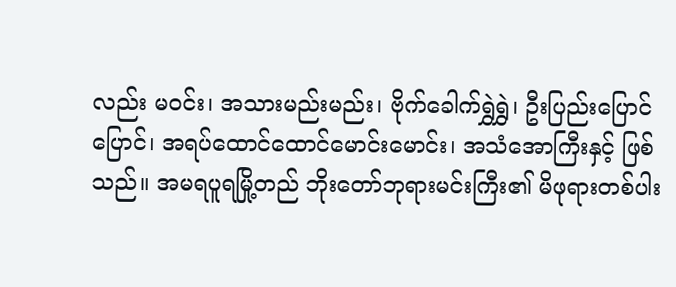လည်း မဝင်း၊ အသားမည်းမည်း၊ ဗိုက်ခေါက်ရွှဲရွှဲ၊ ဦးပြည်းပြောင်ပြောင်၊ အရပ်ထောင်ထောင်မောင်းမောင်း၊ အသံအောကြီးနှင့် ဖြစ်သည်။ အမရပူရမြို့တည် ဘိုးတော်ဘုရားမင်းကြီး၏ မိဖုရားတစ်ပါး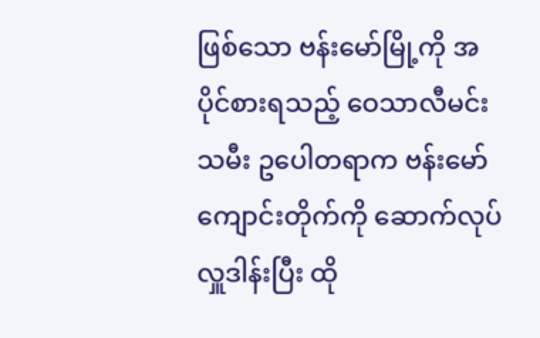ဖြစ်သော ဗန်းမော်မြို့ကို အပိုင်စားရသည့် ဝေသာလီမင်းသမီး ဥပေါတရာက ဗန်းမော်ကျောင်းတိုက်ကို ဆောက်လုပ်လှူဒါန်းပြီး ထို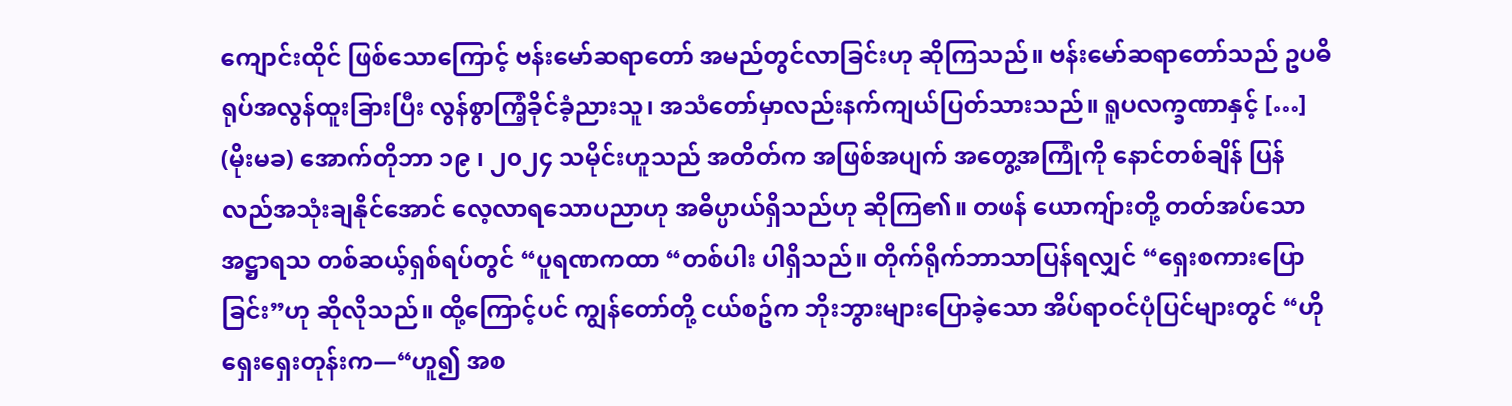ကျောင်းထိုင် ဖြစ်သောကြောင့် ဗန်းမော်ဆရာတော် အမည်တွင်လာခြင်းဟု ဆိုကြသည်။ ဗန်းမော်ဆရာတော်သည် ဥပဓိရုပ်အလွန်ထူးခြားပြီး လွန်စွာကြံ့ခိုင်ခံ့ညားသူ၊ အသံတော်မှာလည်းနက်ကျယ်ပြတ်သားသည်။ ရူပလက္ခဏာနှင့် […]
(မိုးမခ) အောက်တိုဘာ ၁၉ ၊ ၂၀၂၄ သမိုင်းဟူသည် အတိတ်က အဖြစ်အပျက် အတွေ့အကြုံကို နောင်တစ်ချိန် ပြန်လည်အသုံးချနိုင်အောင် လေ့လာရသောပညာဟု အဓိပ္ပာယ်ရှိသည်ဟု ဆိုကြ၏။ တဖန် ယောကျ်ားတို့ တတ်အပ်သော အဋ္ဌာရသ တစ်ဆယ့်ရှစ်ရပ်တွင် “ပူရဏကထာ “တစ်ပါး ပါရှိသည်။ တိုက်ရိုက်ဘာသာပြန်ရလျှင် “ရှေးစကားပြောခြင်း”ဟု ဆိုလိုသည်။ ထို့ကြောင့်ပင် ကျွန်တော်တို့ ငယ်စဥ်က ဘိုးဘွားများပြောခဲ့သော အိပ်ရာဝင်ပုံပြင်များတွင် “ဟိုရှေးရှေးတုန်းက—“ဟူ၍ အစ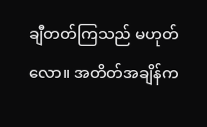ချီတတ်ကြသည် မဟုတ်လော။ အတိတ်အချိန်က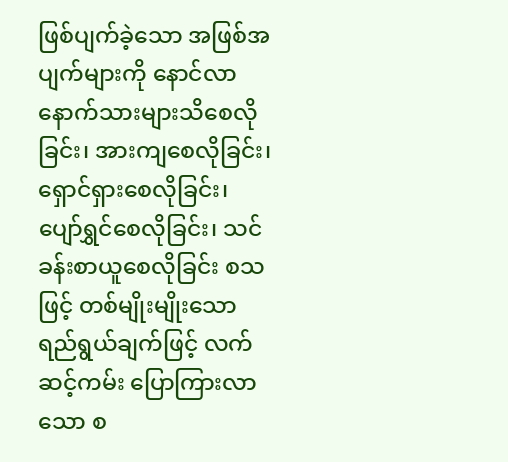ဖြစ်ပျက်ခဲ့သော အဖြစ်အပျက်များကို နောင်လာနောက်သားများသိစေလိုခြင်း၊ အားကျစေလိုခြင်း၊ ရှောင်ရှားစေလိုခြင်း၊ ပျော်ရွှင်စေလိုခြင်း၊ သင်ခန်းစာယူစေလိုခြင်း စသဖြင့် တစ်မျိုးမျိုးသော ရည်ရွယ်ချက်ဖြင့် လက်ဆင့်ကမ်း ပြောကြားလာသော စ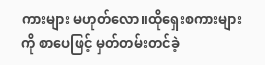ကားများ မဟုတ်လော။ထိုရှေးစကားများကို စာပေဖြင့် မှတ်တမ်းတင်ခဲ့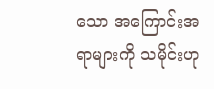သော အကြောင်းအရာများကို သမိုင်းဟု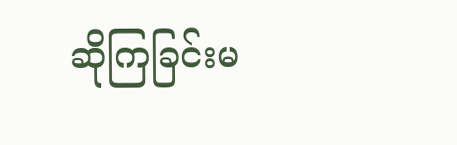ဆိုကြခြင်းမ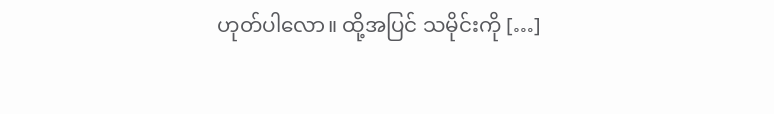ဟုတ်ပါလော။ ထို့အပြင် သမိုင်းကို […]